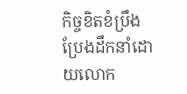កិច្ចខិតខំប្រឹងប្រែងដឹកនាំដោយលោក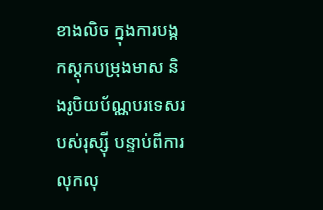ខាងលិច ក្នុងការបង្កកស្តុកបម្រុងមាស និងរូបិយប័ណ្ណបរទេសរបស់រុស្ស៊ី បន្ទាប់ពីការលុកលុ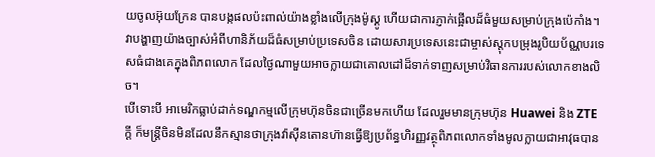យចូលអ៊ុយក្រែន បានបង្កផលប៉ះពាល់យ៉ាងខ្លាំងលើក្រុងម៉ូស្គូ ហើយជាការភ្ញាក់ផ្អើលដ៏ធំមួយសម្រាប់ក្រុងប៉េកាំង។ វាបង្ហាញយ៉ាងច្បាស់អំពីហានិភ័យដ៏ធំសម្រាប់ប្រទេសចិន ដោយសារប្រទេសនេះជាម្ចាស់ស្តុកបម្រុងរូបិយប័ណ្ណបរទេសធំជាងគេក្នុងពិភពលោក ដែលថ្ងៃណាមួយអាចក្លាយជាគោលដៅដ៏ទាក់ទាញសម្រាប់វិធានការរបស់លោកខាងលិច។
បើទោះបី អាមេរិកធ្លាប់ដាក់ទណ្ឌកម្មលើក្រុមហ៊ុនចិនជាច្រើនមកហើយ ដែលរួមមានក្រុមហ៊ុន Huawei និង ZTE ក្ដី ក៏មន្ត្រីចិនមិនដែលនឹកស្មានថាក្រុងវ៉ាស៊ីនតោនហ៊ានធ្វើឱ្យប្រព័ន្ធហិរញ្ញវត្ថុពិភពលោកទាំងមូលក្លាយជាអាវុធបាន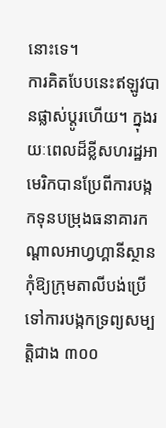នោះទេ។
ការគិតបែបនេះឥឡូវបានផ្លាស់ប្ដូរហើយ។ ក្នុងរយៈពេលដ៏ខ្លីសហរដ្ឋអាមេរិកបានប្រែពីការបង្កកទុនបម្រុងធនាគារកណ្ដាលអាហ្វហ្គានីស្ថានកុំឱ្យក្រុមតាលីបង់ប្រើ ទៅការបង្កកទ្រព្យសម្បត្តិជាង ៣០០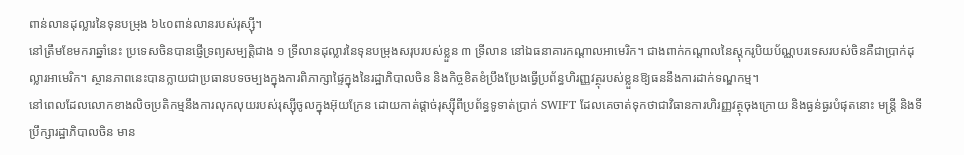ពាន់លានដុល្លារនៃទុនបម្រុង ៦៤០ពាន់លានរបស់រុស្ស៊ី។
នៅត្រឹមខែមករាឆ្នាំនេះ ប្រទេសចិនបានផ្ញើទ្រព្យសម្បត្តិជាង ១ ទ្រីលានដុល្លារនៃទុនបម្រុងសរុបរបស់ខ្លួន ៣ ទ្រីលាន នៅឯធនាគារកណ្ដាលអាមេរិក។ ជាងពាក់កណ្ដាលនៃស្តុករូបិយប័ណ្ណបរទេសរបស់ចិនគឺជាប្រាក់ដុល្លារអាមេរិក។ ស្ថានភាពនេះបានក្លាយជាប្រធានបទចម្បងក្នុងការពិភាក្សាផ្ទៃក្នុងនៃរដ្ឋាភិបាលចិន និងកិច្ចខិតខំប្រឹងប្រែងធ្វើប្រព័ន្ធហិរញ្ញវត្ថុរបស់ខ្លួនឱ្យធននឹងការដាក់ទណ្ឌកម្ម។
នៅពេលដែលលោកខាងលិចប្រតិកម្មនឹងការលុកលុយរបស់រុស្ស៊ីចូលក្នុងអ៊ុយក្រែន ដោយកាត់ផ្ដាច់រុស្ស៊ីពីប្រព័ន្ធទូទាត់ប្រាក់ SWIFT ដែលគេចាត់ទុកថាជាវិធានការហិរញ្ញវត្ថុចុងក្រោយ និងធ្ងន់ធ្ងរបំផុតនោះ មន្ត្រី និងទីប្រឹក្សារដ្ឋាភិបាលចិន មាន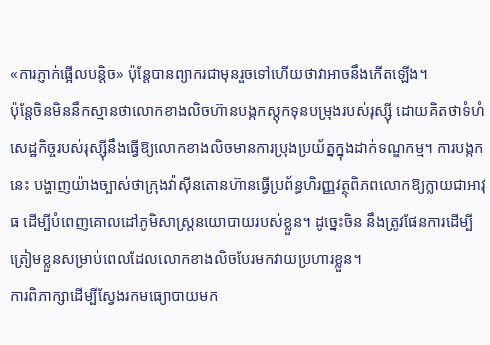«ការភ្ញាក់ផ្អើលបន្តិច» ប៉ុន្តែបានព្យាករជាមុនរួចទៅហើយថាវាអាចនឹងកើតឡើង។
ប៉ុន្តែចិនមិននឹកស្មានថាលោកខាងលិចហ៊ានបង្កកស្តុកទុនបម្រុងរបស់រុស្ស៊ី ដោយគិតថាទំហំសេដ្ឋកិច្ចរបស់រុស្ស៊ីនឹងធ្វើឱ្យលោកខាងលិចមានការប្រុងប្រយ័ត្នក្នុងដាក់ទណ្ឌកម្ម។ ការបង្កកនេះ បង្ហាញយ៉ាងច្បាស់ថាក្រុងវ៉ាស៊ីនតោនហ៊ានធ្វើប្រព័ន្ធហិរញ្ញវត្ថុពិភពលោកឱ្យក្លាយជាអាវុធ ដើម្បីបំពេញគោលដៅភូមិសាស្ត្រនយោបាយរបស់ខ្លួន។ ដូច្នេះចិន នឹងត្រូវផែនការដើម្បីត្រៀមខ្លួនសម្រាប់ពេលដែលលោកខាងលិចបែរមកវាយប្រហារខ្លួន។
ការពិភាក្សាដើម្បីស្វែងរកមធ្យោបាយមក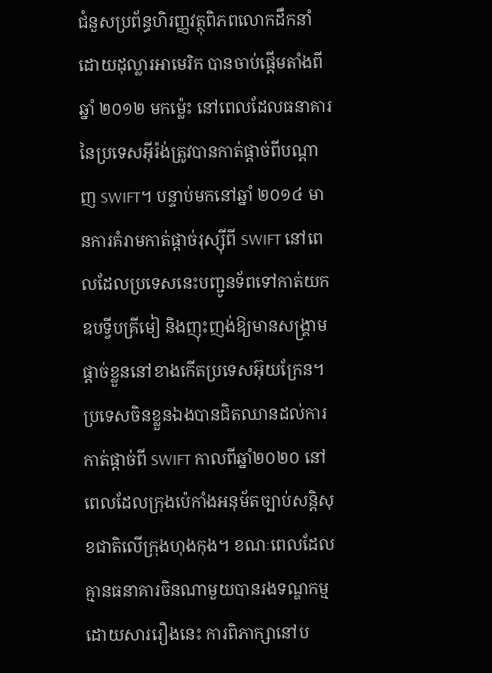ជំនួសប្រព័ន្ធហិរញ្ញវត្ថុពិភពលោកដឹកនាំដោយដុល្លារអាមេរិក បានចាប់ផ្ដើមតាំងពីឆ្នាំ ២០១២ មកម្ល៉េះ នៅពេលដែលធនាគារនៃប្រទេសអ៊ីរ៉ង់ត្រូវបានកាត់ផ្ដាច់ពីបណ្ដាញ SWIFT។ បន្ទាប់មកនៅឆ្នាំ ២០១៤ មានការគំរាមកាត់ផ្ដាច់រុស្ស៊ីពី SWIFT នៅពេលដែលប្រទេសនេះបញ្ជូនទ័ពទៅកាត់យកឧបទ្វីបគ្រីមៀ និងញុះញង់ឱ្យមានសង្គ្រាមផ្ដាច់ខ្លួននៅខាងកើតប្រទេសអ៊ុយក្រែន។
ប្រទេសចិនខ្លួនឯងបានជិតឈានដល់ការកាត់ផ្ដាច់ពី SWIFT កាលពីឆ្នាំ២០២០ នៅពេលដែលក្រុងប៉េកាំងអនុម័តច្បាប់សន្តិសុខជាតិលើក្រុងហុងកុង។ ខណៈពេលដែលគ្មានធនាគារចិនណាមួយបានរងទណ្ឌកម្មដោយសាររឿងនេះ ការពិភាក្សានៅប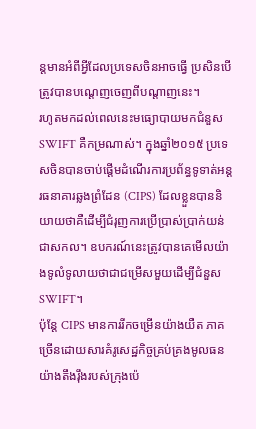ន្តមានអំពីអ្វីដែលប្រទេសចិនអាចធ្វើ ប្រសិនបើត្រូវបានបណ្ដេញចេញពីបណ្ដាញនេះ។
រហូតមកដល់ពេលនេះមធ្យោបាយមកជំនួស SWIFT គឺកម្រណាស់។ ក្នុងឆ្នាំ២០១៥ ប្រទេសចិនបានចាប់ផ្ដើមដំណើរការប្រព័ន្ធទូទាត់អន្តរធនាគារឆ្លងព្រំដែន (CIPS) ដែលខ្លួនបាននិយាយថាគឺដើម្បីជំរុញការប្រើប្រាស់ប្រាក់យន់ជាសកល។ ឧបករណ៍នេះត្រូវបានគេមើលយ៉ាងទូលំទូលាយថាជាជម្រើសមួយដើម្បីជំនួស SWIFT។
ប៉ុន្តែ CIPS មានការរីកចម្រើនយ៉ាងយឺត ភាគច្រើនដោយសារគំរូសេដ្ឋកិច្ចគ្រប់គ្រងមូលធនយ៉ាងតឹងរ៉ឹងរបស់ក្រុងប៉េ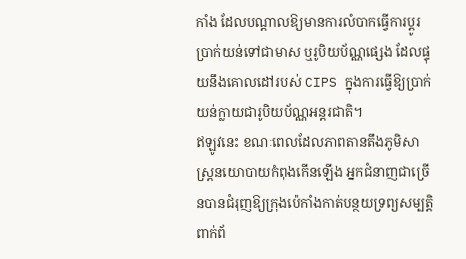កាំង ដែលបណ្ដាលឱ្យមានការលំបាកធ្វើការប្ដូរប្រាក់យន់ទៅជាមាស ឬរូបិយប័ណ្ណផ្សេង ដែលផ្ទុយនឹងគោលដៅរបស់ CIPS ក្នុងការធ្វើឱ្យប្រាក់យន់ក្លាយជារូបិយប័ណ្ណអន្តរជាតិ។
ឥឡូវនេះ ខណៈពេលដែលភាពតានតឹងភូមិសាស្ត្រនយោបាយកំពុងកើនឡើង អ្នកជំនាញជាច្រើនបានជំរុញឱ្យក្រុងប៉េកាំងកាត់បន្ថយទ្រព្យសម្បត្តិពាក់ព័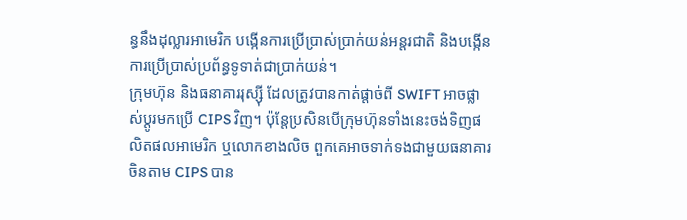ន្ធនឹងដុល្លារអាមេរិក បង្កើនការប្រើប្រាស់ប្រាក់យន់អន្តរជាតិ និងបង្កើនការប្រើប្រាស់ប្រព័ន្ធទូទាត់ជាប្រាក់យន់។
ក្រុមហ៊ុន និងធនាគាររុស្ស៊ី ដែលត្រូវបានកាត់ផ្ដាច់ពី SWIFT អាចផ្លាស់ប្ដូរមកប្រើ CIPS វិញ។ ប៉ុន្តែប្រសិនបើក្រុមហ៊ុនទាំងនេះចង់ទិញផលិតផលអាមេរិក ឬលោកខាងលិច ពួកគេអាចទាក់ទងជាមួយធនាគារចិនតាម CIPS បាន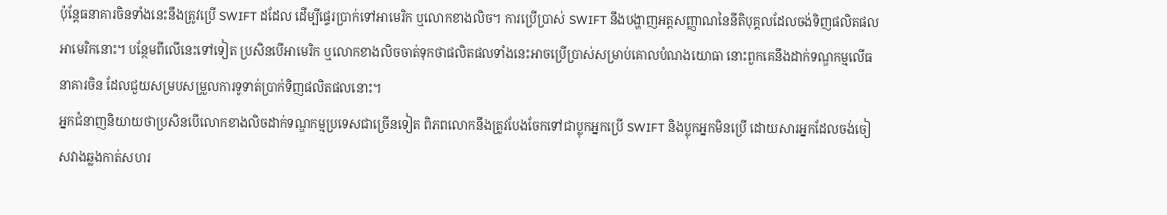ប៉ុន្តែធនាគារចិនទាំងនេះនឹងត្រូវប្រើ SWIFT ដដែល ដើម្បីផ្ទេរប្រាក់ទៅអាមេរិក ឬលោកខាងលិច។ ការប្រើប្រាស់ SWIFT នឹងបង្ហាញអត្តសញ្ញាណនៃនីតិបុគ្គលដែលចង់ទិញផលិតផលអាមេរិកនោះ។ បន្ថែមពីលើនេះទៅទៀត ប្រសិនបើអាមេរិក ឬលោកខាងលិចចាត់ទុកថាផលិតផលទាំងនេះអាចប្រើប្រាស់សម្រាប់គោលបំណងយោធា នោះពួកគេនឹងដាក់ទណ្ឌកម្មលើធនាគារចិន ដែលជួយសម្របសម្រួលការទូទាត់ប្រាក់ទិញផលិតផលនោះ។
អ្នកជំនាញនិយាយថាប្រសិនបើលោកខាងលិចដាក់ទណ្ឌកម្មប្រទេសជាច្រើនទៀត ពិភពលោកនឹងត្រូវបែងចែកទៅជាប្លុកអ្នកប្រើ SWIFT និងប្លុកអ្នកមិនប្រើ ដោយសារអ្នកដែលចង់ចៀសវាងឆ្លងកាត់សហរ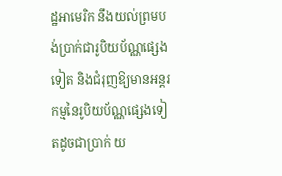ដ្ឋអាមេរិក នឹងយល់ព្រមបង់ប្រាក់ជារូបិយប័ណ្ណផ្សេងទៀត និងជំរុញឱ្យមានអន្តរកម្មនៃរូបិយប័ណ្ណផ្សេងទៀតដូចជាប្រាក់ យ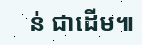ន់ ជាដើម៕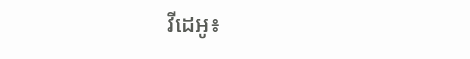វីដេអូ៖